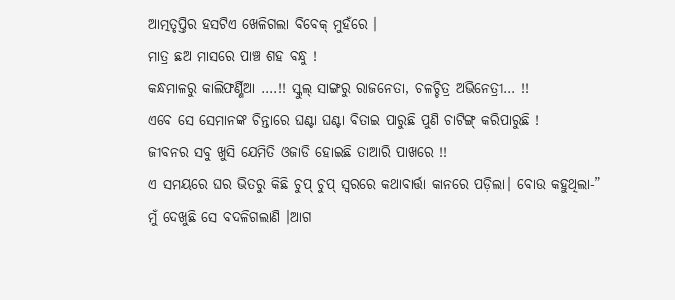ଆତ୍ମତୃପ୍ତିର ହସଟିଏ ଖେଳିଗଲା ବିବେକ୍ ମୁହଁରେ ।
ମାତ୍ର ଛଅ ମାସରେ ପାଞ୍ଚ ଶହ ବନ୍ଧୁ !
କନ୍ଧମାଳରୁ କାଲିଫର୍ଣ୍ଣିଆ ….!! ସ୍କୁଲ୍ ସାଙ୍ଗରୁ ରାଜନେତା, ଚଳଚ୍ଚିତ୍ର ଅଭିନେତ୍ରୀ… !!
ଏବେ ସେ ସେମାନଙ୍କ ଚିନ୍ତାରେ ଘଣ୍ଟା ଘଣ୍ଟା ବିତାଇ ପାରୁଛି ପୁଣି ଚାଟିଙ୍ଗ୍ କରିପାରୁଛି !
ଜୀବନର ସବୁ ଖୁସି ଯେମିତି ଓଜାଡି ହୋଇଛି ତାଆରି ପାଖରେ !!
ଏ ସମୟରେ ଘର ଭିତରୁ କିଛି ଚୁପ୍ ଚୁପ୍ ସ୍ୱରରେ କଥାବାର୍ତ୍ତା କାନରେ ପଡ଼ିଲା। ବୋଉ କହୁଥିଲା-” ମୁଁ ଦେଖୁଛି ସେ ବଦଳିଗଲାଣି ।ଆଗ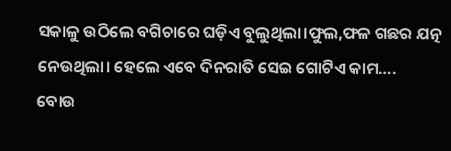ସକାଳୁ ଉଠିଲେ ବଗିଚାରେ ଘଡ଼ିଏ ବୁଲୁଥିଲା।ଫୁଲ,ଫଳ ଗଛର ଯତ୍ନ ନେଉଥିଲା। ହେଲେ ଏବେ ଦିନରାତି ସେଇ ଗୋଟିଏ କାମ….
ବୋଉ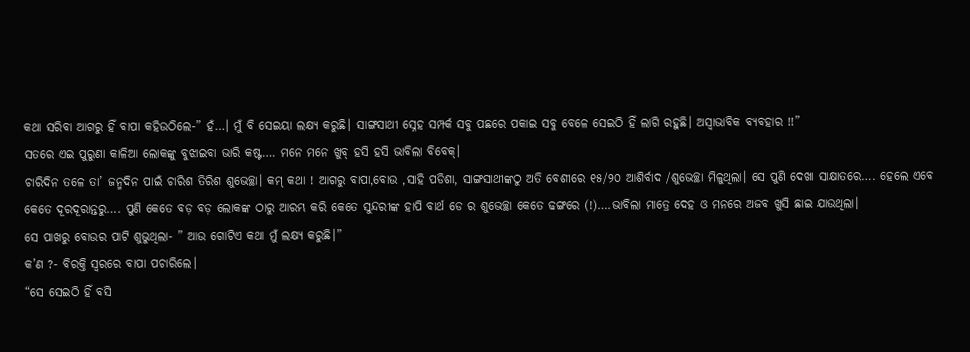କଥା ସରିବା ଆଗରୁ ହିଁ ବାପା କହିଉଠିଲେ-” ହଁ…। ମୁଁ ବି ସେଇୟା ଲକ୍ଷ୍ୟ କରୁଛି। ସାଙ୍ଗସାଥୀ ସ୍ନେହ ସମ୍ପର୍କ ସବୁ ପଛରେ ପକାଇ ସବୁ ବେଳେ ସେଇଠି ହିଁ ଲାଗି ରହୁଛି। ଅସ୍ବାଭାବିକ ବ୍ୟବହାର !!”
ସତରେ ଏଇ ପୁରୁଣା କାଳିଆ ଲୋକଙ୍କୁ ବୁଝାଇବା ଭାରି କଷ୍ଟ…. ମନେ ମନେ ଖୁବ୍ ହସି ହସି ଭାବିଲା ବିବେକ୍।
ଚାରିଦିନ ତଳେ ତା’ ଜନ୍ମଦିନ ପାଇଁ ଚାରିଶ ତିରିଶ ଶୁଭେଚ୍ଛା। କମ୍ କଥା ! ଆଗରୁ ବାପା,ବୋଉ ,ସାହି ପଡିଶା, ସାଙ୍ଗସାଥୀଙ୍କଠୁ ଅତି ବେଶୀରେ ୧୫/୨୦ ଆଶିର୍ବାଦ /ଶୁଭେଚ୍ଛା ମିଳୁଥିଲା। ସେ ପୁଣି ଦେଖା ସାକ୍ଷାତରେ…. ହେଲେ ଏବେ କେତେ ଦୂରଦୂରାନ୍ତରୁ…. ପୁଣି କେତେ ବଡ଼ ବଡ଼ ଲୋକଙ୍କ ଠାରୁ ଆରମ୍ଭ କରି କେତେ ସୁନ୍ଦରୀଙ୍କ ହାପି ବାର୍ଥ ଡେ ର ଶୁଭେଚ୍ଛା କେତେ ଢଙ୍ଗରେ (!)….ଭାବିଲା ମାତ୍ରେ ଦେହ ଓ ମନରେ ଅଜବ ଖୁସି ଛାଇ ଯାଉଥିଲା।
ସେ ପାଖରୁ ବୋଉର ପାଟି ଶୁଭୁଥିଲା- ” ଆଉ ଗୋଟିଏ କଥା ମୁଁ ଲକ୍ଷ୍ୟ କରୁଛି।”
କ’ଣ ?- ବିରକ୍ତି ସ୍ଵରରେ ବାପା ପଚାରିଲେ।
“ସେ ସେଇଠି ହିଁ ବସି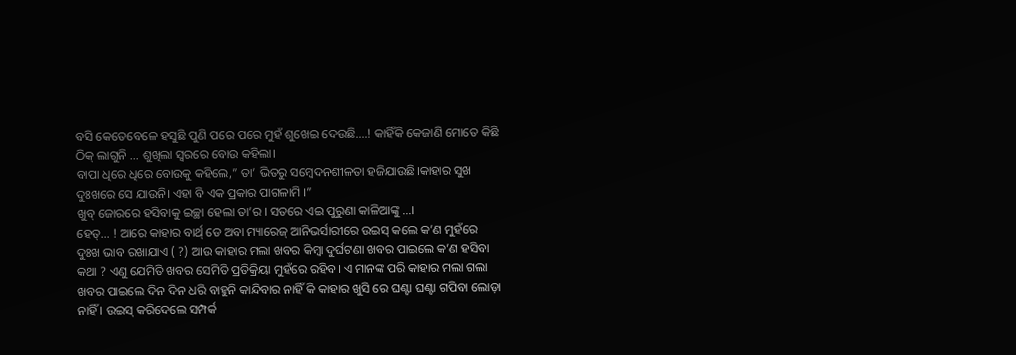ବସି କେତେବେଳେ ହସୁଛି ପୁଣି ପରେ ପରେ ମୁହଁ ଶୁଖେଇ ଦେଉଛି….! କାହିଁକି କେଜାଣି ମୋତେ କିଛି ଠିକ୍ ଲାଗୁନି … ଶୁଖିଲା ସ୍ଵରରେ ବୋଉ କହିଲା।
ବାପା ଧିରେ ଧିରେ ବୋଉକୁ କହିଲେ,” ତା’ ଭିତରୁ ସମ୍ବେଦନଶୀଳତା ହଜିଯାଉଛି।କାହାର ସୁଖ ଦୁଃଖରେ ସେ ଯାଉନି। ଏହା ବି ଏକ ପ୍ରକାର ପାଗଳାମି ।”
ଖୁବ୍ ଜୋରରେ ହସିବାକୁ ଇଚ୍ଛା ହେଲା ତା’ର । ସତରେ ଏଇ ପୁରୁଣା କାଳିଆଙ୍କୁ …।
ହେତ୍… ! ଆରେ କାହାର ବାର୍ଥ୍ ଡେ ଅବା ମ୍ୟାରେଜ୍ ଆନିଭର୍ସାରୀରେ ଉଇସ୍ କଲେ କ’ଣ ମୁହଁରେ ଦୁଃଖ ଭାବ ରଖାଯାଏ ( ?) ଆଉ କାହାର ମଲା ଖବର କିମ୍ବା ଦୁର୍ଘଟଣା ଖବର ପାଇଲେ କ’ଣ ହସିବା କଥା ? ଏଣୁ ଯେମିତି ଖବର ସେମିତି ପ୍ରତିକ୍ରିୟା ମୁହଁରେ ରହିବ। ଏ ମାନଙ୍କ ପରି କାହାର ମଲା ଗଲା ଖବର ପାଇଲେ ଦିନ ଦିନ ଧରି ବାହୁନି କାନ୍ଦିବାର ନାହିଁ କି କାହାର ଖୁସି ରେ ଘଣ୍ଟା ଘଣ୍ଟା ଗପିବା ଲୋଡ଼ା ନାହିଁ । ଉଇସ୍ କରିଦେଲେ ସମ୍ପର୍କ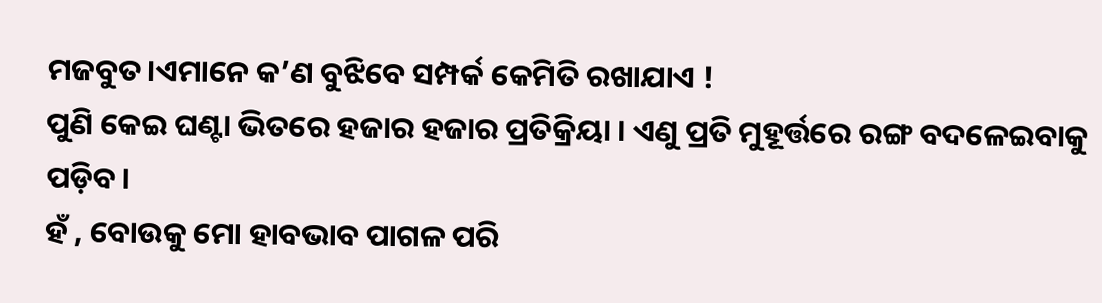ମଜବୁତ।ଏମାନେ କ’ଣ ବୁଝିବେ ସମ୍ପର୍କ କେମିତି ରଖାଯାଏ !
ପୁଣି କେଇ ଘଣ୍ଟା ଭିତରେ ହଜାର ହଜାର ପ୍ରତିକ୍ରିୟା । ଏଣୁ ପ୍ରତି ମୁହୂର୍ତ୍ତରେ ରଙ୍ଗ ବଦଳେଇବାକୁ ପଡ଼ିବ।
ହଁ , ବୋଉକୁ ମୋ ହାବଭାବ ପାଗଳ ପରି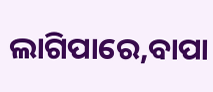ଲାଗିପାରେ,ବାପା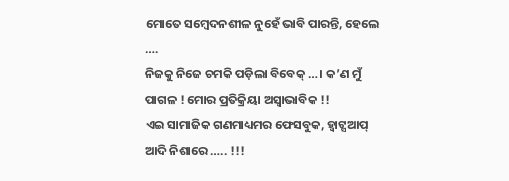ମୋତେ ସମ୍ବେଦନଶୀଳ ନୁହେଁ ଭାବି ପାରନ୍ତି, ହେଲେ ….
ନିଜକୁ ନିଜେ ଚମକି ପଡ଼ିଲା ବିବେକ୍ …। କ’ଣ ମୁଁ ପାଗଳ ! ମୋର ପ୍ରତିକ୍ରିୟା ଅସ୍ବାଭାବିକ !!
ଏଇ ସାମାଜିକ ଗଣମାଧ୍ୟମର ଫେସବୁକ, ହ୍ଵାଟ୍ସଆପ୍ ଆଦି ନିଶାରେ ….. !!!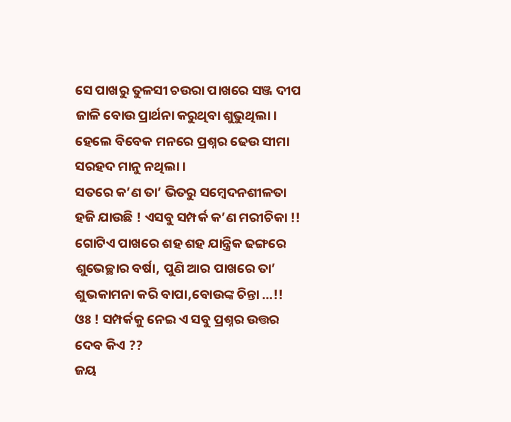ସେ ପାଖରୁ ତୁଳସୀ ଚଉରା ପାଖରେ ସଞ୍ଜ ଦୀପ ଜାଳି ବୋଉ ପ୍ରାର୍ଥନା କରୁଥିବା ଶୁଭୁଥିଲା। ହେଲେ ବିବେକ ମନରେ ପ୍ରଶ୍ନର ଢେଉ ସୀମା ସରହଦ ମାନୁ ନଥିଲା।
ସତରେ କ’ଣ ତା’ ଭିତରୁ ସମ୍ବେଦନଶୀଳତା ହଜି ଯାଉଛି ! ଏସବୁ ସମ୍ପର୍କ କ’ଣ ମରୀଚିକା !! ଗୋଟିଏ ପାଖରେ ଶହ ଶହ ଯାନ୍ତ୍ରିକ ଢଙ୍ଗରେ ଶୁଭେଚ୍ଛାର ବର୍ଷା, ପୁଣି ଆର ପାଖରେ ତା’ ଶୁଭକାମନା କରି ବାପା,ବୋଉଙ୍କ ଚିନ୍ତା …!!
ଓଃ ! ସମ୍ପର୍କକୁ ନେଇ ଏ ସବୁ ପ୍ରଶ୍ନର ଉତ୍ତର ଦେବ କିଏ ??
ଜୟ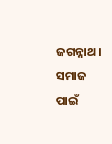ଜଗନ୍ନାଥ। ସମାଜ ପାଇଁ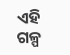ଏହି ଗଳ୍ପ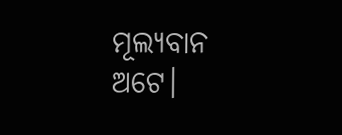ମୂଲ୍ୟବାନ ଅଟେ।